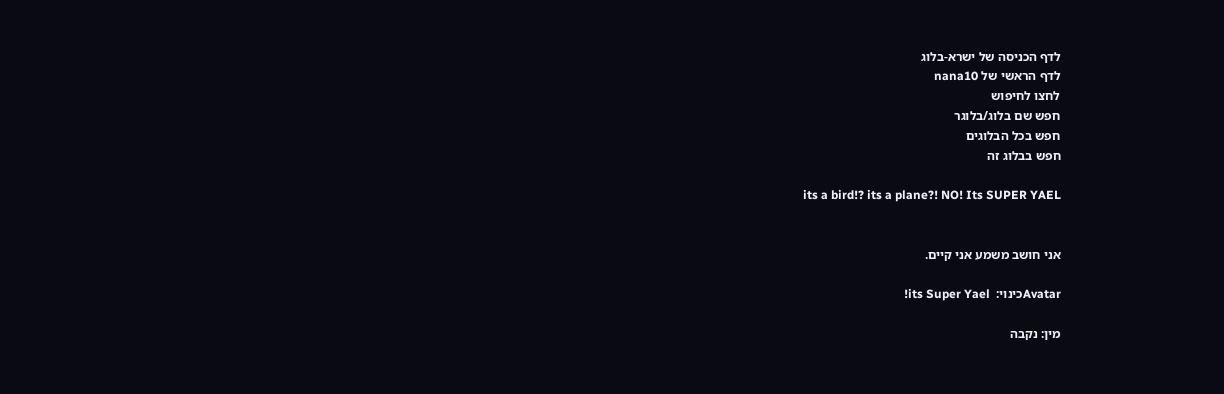לדף הכניסה של ישרא-בלוג
לדף הראשי של nana10
לחצו לחיפוש
חפש שם בלוג/בלוגר
חפש בכל הבלוגים
חפש בבלוג זה

its a bird!? its a plane?! NO! Its SUPER YAEL


אני חושב משמע אני קיים.

Avatarכינוי:  its Super Yael!

מין: נקבה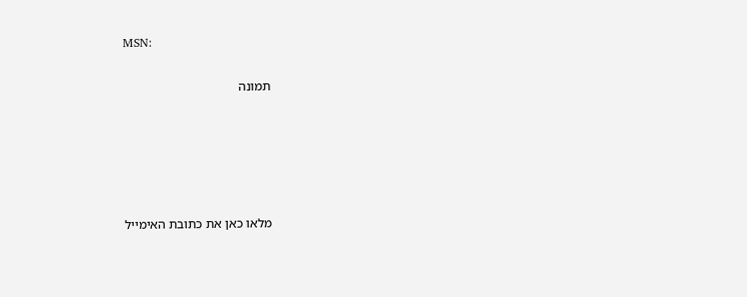MSN:

תמונה





מלאו כאן את כתובת האימייל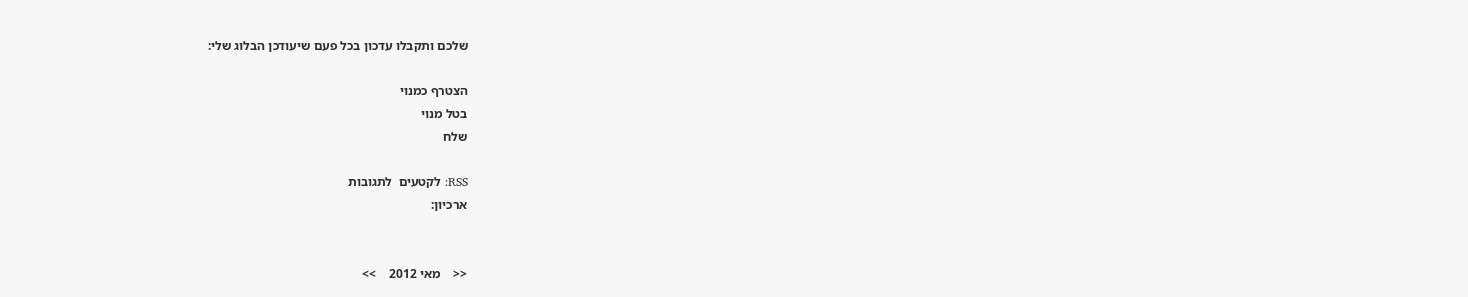שלכם ותקבלו עדכון בכל פעם שיעודכן הבלוג שלי:

הצטרף כמנוי
בטל מנוי
שלח

RSS: לקטעים  לתגובות
ארכיון:


<<    מאי 2012    >>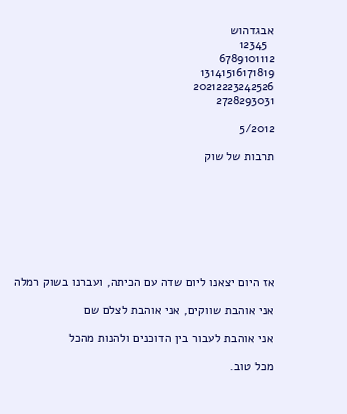אבגדהוש
  12345
6789101112
13141516171819
20212223242526
2728293031

5/2012

תרבות של שוק








אז היום יצאנו ליום שדה עם הכיתה, ועברנו בשוק רמלה

אני אוהבת שווקים, אני אוהבת לצלם שם

אני אוהבת לעבור בין הדוכנים ולהנות מהכל

מכל טוב.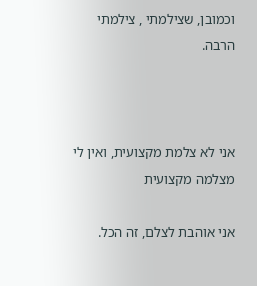וכמובן, שצילמתי , צילמתי הרבה.



אני לא צלמת מקצועית, ואין לי מצלמה מקצועית

אני אוהבת לצלם, זה הכל.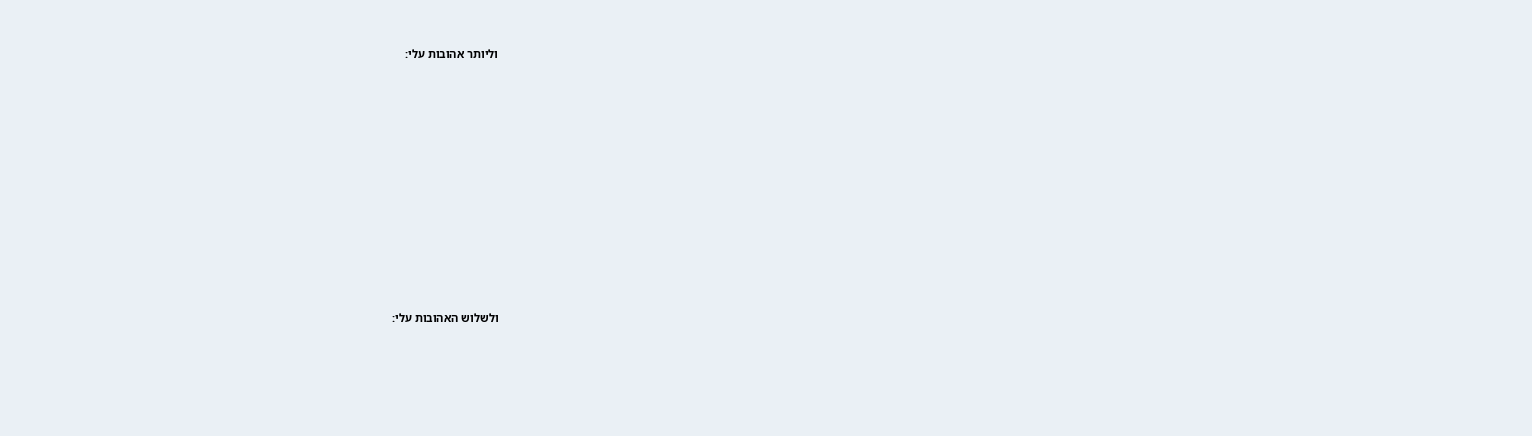וליותר אהובות עלי:















ולשלוש האהובות עלי: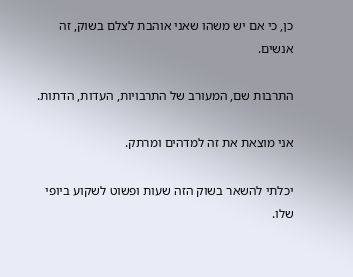כן, כי אם יש משהו שאני אוהבת לצלם בשוק, זה אנשים.

התרבות שם, המעורב של התרבויות, העדות, הדתות.

אני מוצאת את זה למדהים ומרתק.

יכלתי להשאר בשוק הזה שעות ופשוט לשקוע ביופי שלו.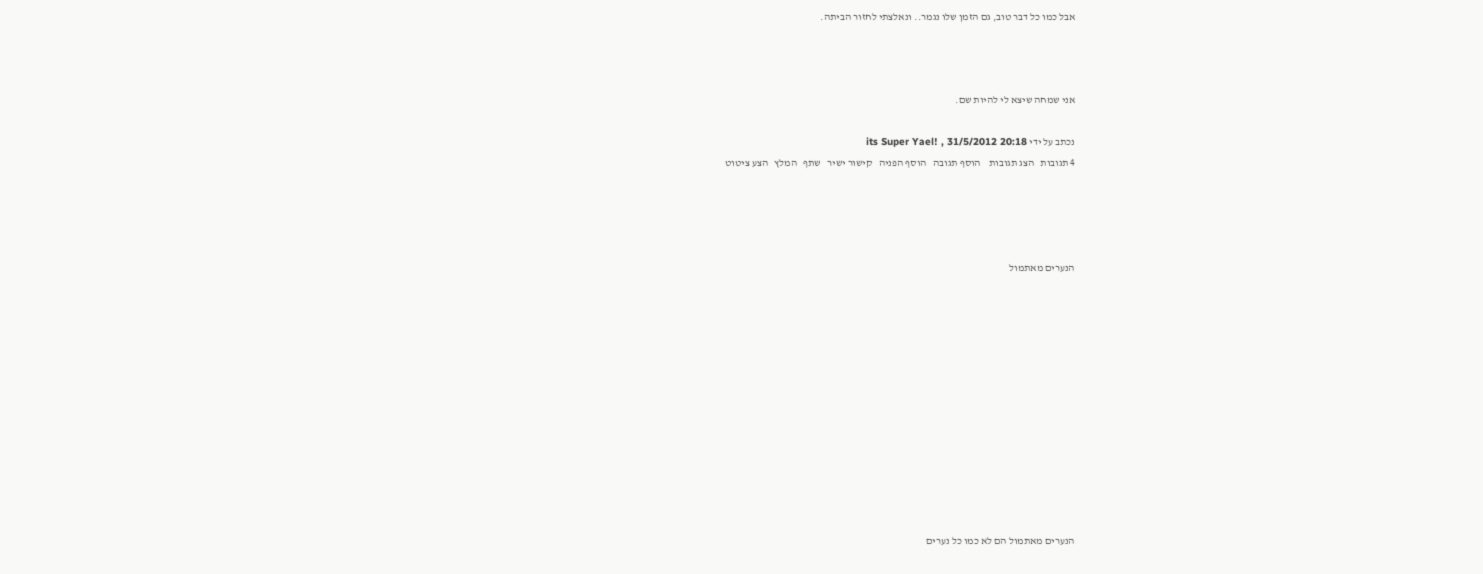אבל כמו כל דבר טוב, גם הזמן שלו נגמר.. ונאלצתי לחזור הביתה.



אני שמחה שיצא לי להיות שם.

נכתב על ידי its Super Yael! , 31/5/2012 20:18
4 תגובות   הצג תגובות    הוסף תגובה   הוסף הפניה   קישור ישיר   שתף   המלץ   הצע ציטוט




הנערים מאתמול












הנערים מאתמול הם לא כמו כל נערים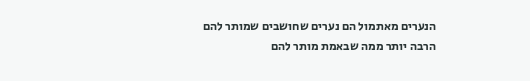הנערים מאתמול הם נערים שחושבים שמותר להם הרבה יותר ממה שבאמת מותר להם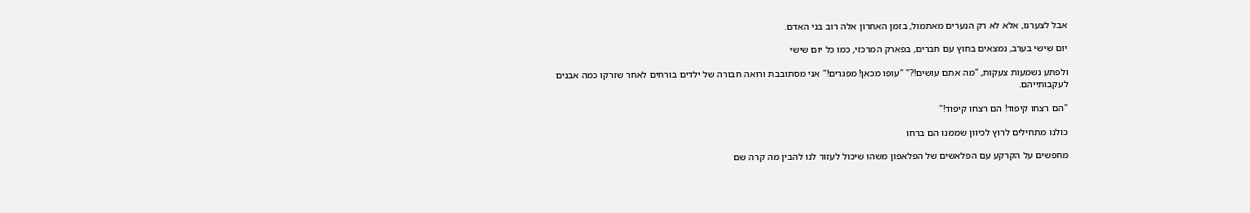אבל לצערנו, אלא לא רק הנערים מאתמול, בזמן האחרון אלה רוב בני האדם.

יום שישי בערב, נמצאים בחוץ עם חברים, בפארק המרכזי, כמו כל יום שישי

ולפתע נשמעות צעקות, "מה אתם עושים!?" "עופו מכאן! מפגרים!" אני מסתובבת ורואה חבורה של ילדים בורחים לאחר שזרקו כמה אבנים לעקבותייהם.

"הם רצחו קיפוד! הם רצחו קיפוד!"

כולנו מתחילים לרוץ לכיוון שממנו הם ברחו

מחפשים על הקרקע עם הפלאשים של הפלאפון משהו שיכול לעזור לנו להבין מה קרה שם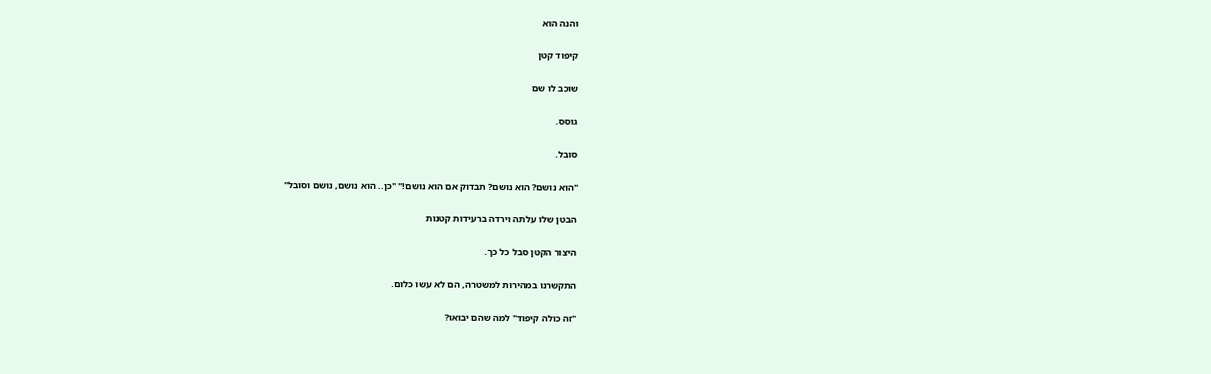והנה הוא

קיפוד קטן

שוכב לו שם

גוסס.

סובל.

"הוא נושם? הוא נושם? תבדוק אם הוא נושם!" "כן.. הוא נושם, נושם וסובל"

הבטן שלו עלתה וירדה ברעידות קטנות

היצור הקטן סבל כל כך.

התקשרנו במהירות למשטרה, הם לא עשו כלום.

"זה כולה קיפוד" למה שהם יבואו?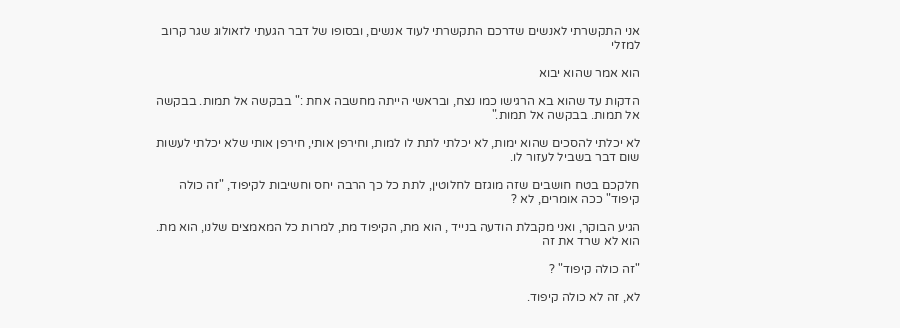אני התקשרתי לאנשים שדרכם התקשרתי לעוד אנשים, ובסופו של דבר הגעתי לזאולוג שגר קרוב למזלי

הוא אמר שהוא יבוא

הדקות עד שהוא בא הרגישו כמו נצח, ובראשי הייתה מחשבה אחת :" בבקשה אל תמות. בבקשה אל תמות. בבקשה אל תמות."

לא יכלתי להסכים שהוא ימות, לא יכלתי לתת לו למות, וחירפן אותי, חירפן אותי שלא יכלתי לעשות שום דבר בשביל לעזור לו.

חלקכם בטח חושבים שזה מוגזם לחלוטין, לתת כל כך הרבה יחס וחשיבות לקיפוד, "זה כולה קיפוד" ככה אומרים, לא ?

הגיע הבוקר, ואני מקבלת הודעה בנייד , הוא מת, הקיפוד מת, למרות כל המאמצים שלנו, הוא מת. הוא לא שרד את זה

"זה כולה קיפוד" ?

לא, זה לא כולה קיפוד.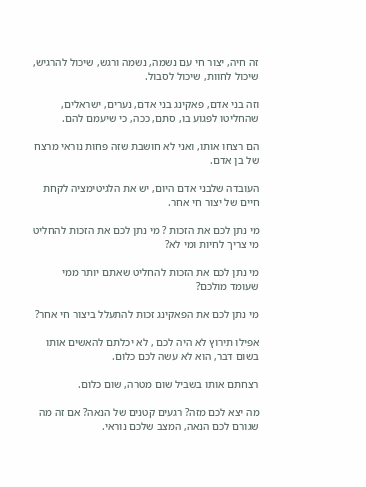זה חיה, יצור חי עם נשמה, נשמה ורגש, שיכול להרגיש, שיכול לחוות, שיכול לסבול.

וזה בני אדם, פאקינג בני אדם, נערים, ישראלים, שהחליטו לפגוע בו, סתם, ככה, כי שיעמם להם.

הם רצחו אותו, ואני לא חושבת שזה פחות נוראי מרצח של בן אדם.

העובדה שלבני אדם היום, יש את הלגיטימציה לקחת חיים של יצור חי אחר.

מי נתן לכם את הזכות ? מי נתן לכם את הזכות להחליט מי צריך לחיות ומי לא?

מי נתן לכם את הזכות להחליט שאתם יותר ממי שעומד מולכם?

מי נתן לכם את הפאקינג זכות להתעלל ביצור חי אחר?

אפילו תירוץ לא היה לכם , לא יכלתם להאשים אותו בשום דבר, הוא לא עשה לכם כלום.

רצחתם אותו בשביל שום מטרה, שום כלום.

מה יצא לכם מזה? רגעים קטנים של הנאה? אם זה מה שגורם לכם הנאה, המצב שלכם נוראי.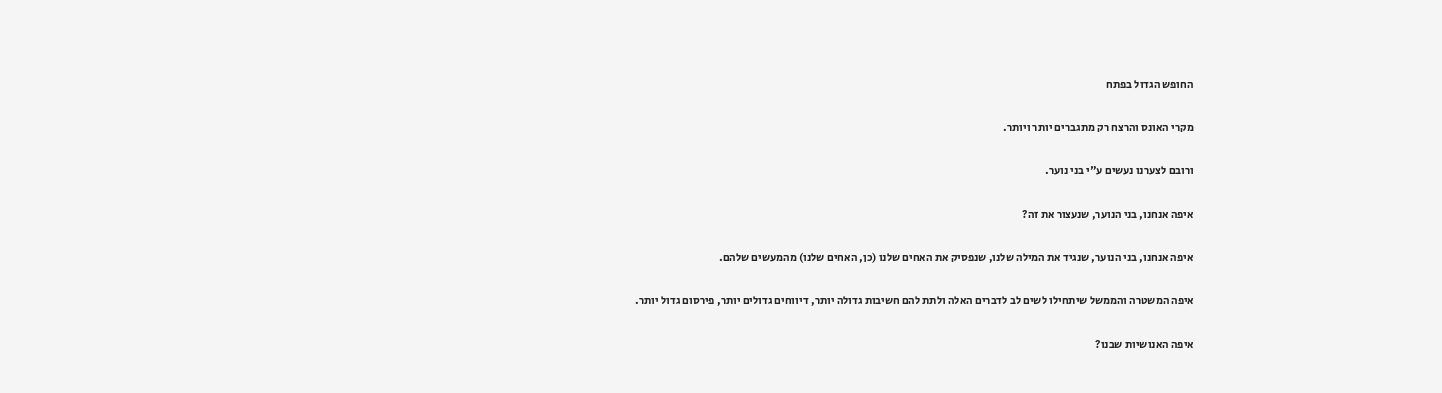החופש הגדול בפתח

מקרי האונס והרצח רק מתגברים יותר ויותר.

ורובם לצערנו נעשים ע"י בני נוער.

איפה אנחנו, בני הנוער, שנעצור את זה?

איפה אנחנו, בני הנוער, שנגיד את המילה שלנו, שנפסיק את האחים שלנו (כן, האחים שלנו) מהמעשים שלהם.

איפה המשטרה והממשל שיתחילו לשים לב לדברים האלה ולתת להם חשיבות גדולה יותר, דיווחים גדולים יותר, פירסום גדול יותר.

איפה האנושיות שבנו?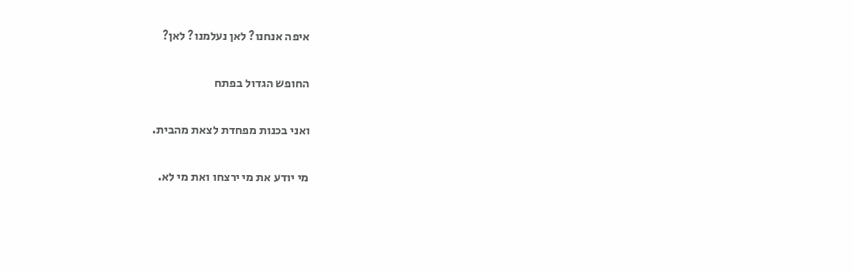איפה אנחנו? לאן נעלמנו? לאן?

החופש הגדול בפתח

ואני בכנות מפחדת לצאת מהבית.

מי יודע את מי ירצחו ואת מי לא.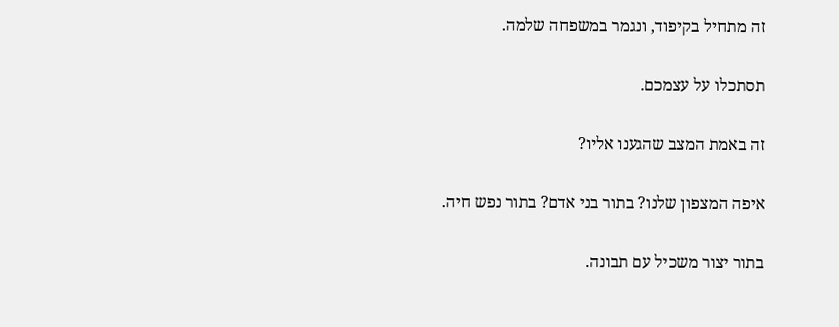זה מתחיל בקיפוד, ונגמר במשפחה שלמה.

תסתכלו על עצמכם.

זה באמת המצב שהגענו אליו?

איפה המצפון שלנו? בתור בני אדם? בתור נפש חיה.

בתור יצור משכיל עם תבונה.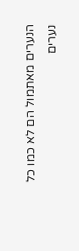הנערים מאתמול הם לא כמו כל נערים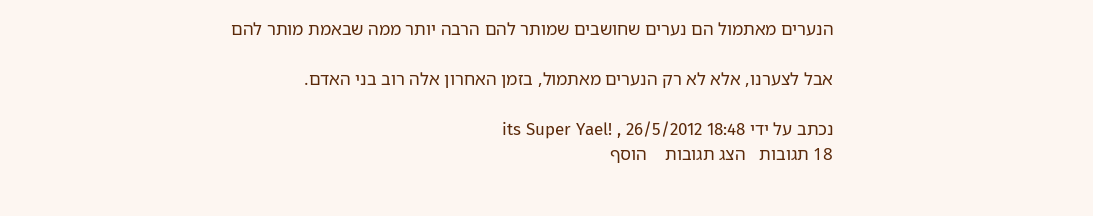הנערים מאתמול הם נערים שחושבים שמותר להם הרבה יותר ממה שבאמת מותר להם

אבל לצערנו, אלא לא רק הנערים מאתמול, בזמן האחרון אלה רוב בני האדם.

נכתב על ידי its Super Yael! , 26/5/2012 18:48
18 תגובות   הצג תגובות    הוסף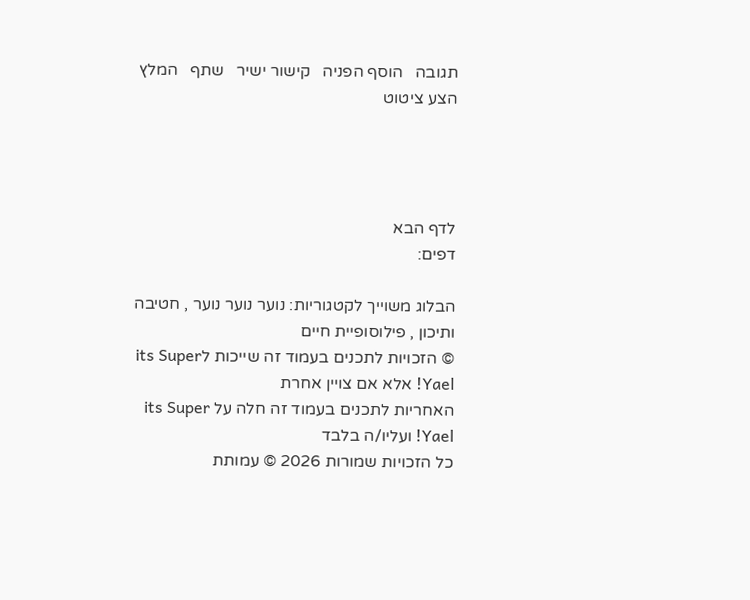תגובה   הוסף הפניה   קישור ישיר   שתף   המלץ   הצע ציטוט




לדף הבא
דפים:

הבלוג משוייך לקטגוריות: נוער נוער נוער , חטיבה ותיכון , פילוסופיית חיים
© הזכויות לתכנים בעמוד זה שייכות לits Super Yael! אלא אם צויין אחרת
האחריות לתכנים בעמוד זה חלה על its Super Yael! ועליו/ה בלבד
כל הזכויות שמורות 2026 © עמותת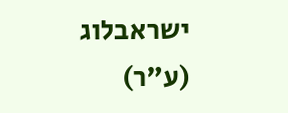ישראבלוג (ע"ר)